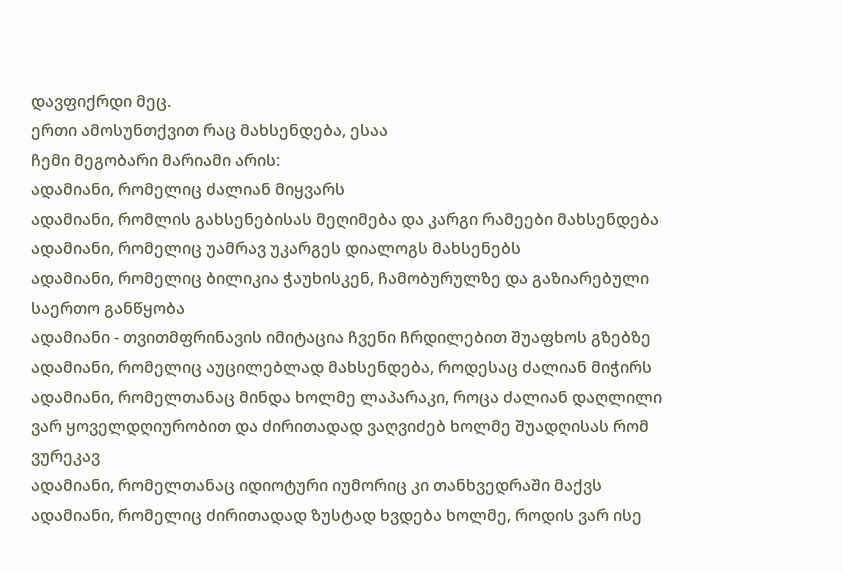დავფიქრდი მეც.
ერთი ამოსუნთქვით რაც მახსენდება, ესაა
ჩემი მეგობარი მარიამი არის:
ადამიანი, რომელიც ძალიან მიყვარს
ადამიანი, რომლის გახსენებისას მეღიმება და კარგი რამეები მახსენდება
ადამიანი, რომელიც უამრავ უკარგეს დიალოგს მახსენებს
ადამიანი, რომელიც ბილიკია ჭაუხისკენ, ჩამობურულზე და გაზიარებული საერთო განწყობა
ადამიანი - თვითმფრინავის იმიტაცია ჩვენი ჩრდილებით შუაფხოს გზებზე
ადამიანი, რომელიც აუცილებლად მახსენდება, როდესაც ძალიან მიჭირს
ადამიანი, რომელთანაც მინდა ხოლმე ლაპარაკი, როცა ძალიან დაღლილი ვარ ყოველდღიურობით და ძირითადად ვაღვიძებ ხოლმე შუადღისას რომ ვურეკავ
ადამიანი, რომელთანაც იდიოტური იუმორიც კი თანხვედრაში მაქვს
ადამიანი, რომელიც ძირითადად ზუსტად ხვდება ხოლმე, როდის ვარ ისე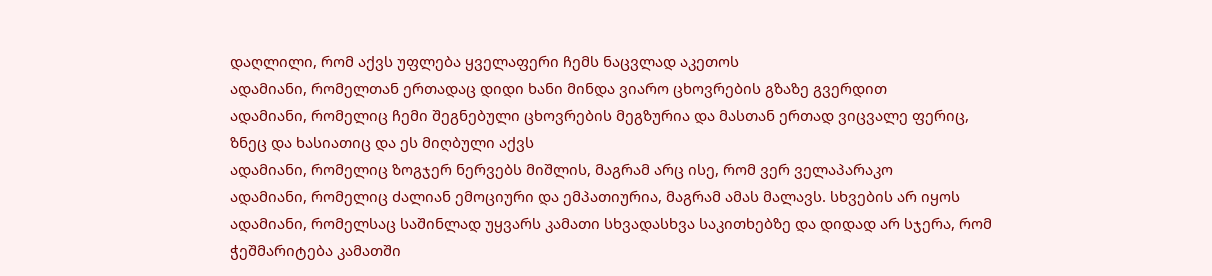დაღლილი, რომ აქვს უფლება ყველაფერი ჩემს ნაცვლად აკეთოს
ადამიანი, რომელთან ერთადაც დიდი ხანი მინდა ვიარო ცხოვრების გზაზე გვერდით
ადამიანი, რომელიც ჩემი შეგნებული ცხოვრების მეგზურია და მასთან ერთად ვიცვალე ფერიც, ზნეც და ხასიათიც და ეს მიღბული აქვს
ადამიანი, რომელიც ზოგჯერ ნერვებს მიშლის, მაგრამ არც ისე, რომ ვერ ველაპარაკო
ადამიანი, რომელიც ძალიან ემოციური და ემპათიურია, მაგრამ ამას მალავს. სხვების არ იყოს
ადამიანი, რომელსაც საშინლად უყვარს კამათი სხვადასხვა საკითხებზე და დიდად არ სჯერა, რომ ჭეშმარიტება კამათში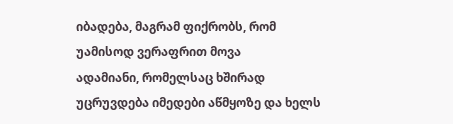იბადება, მაგრამ ფიქრობს, რომ უამისოდ ვერაფრით მოვა
ადამიანი, რომელსაც ხშირად უცრუვდება იმედები აწმყოზე და ხელს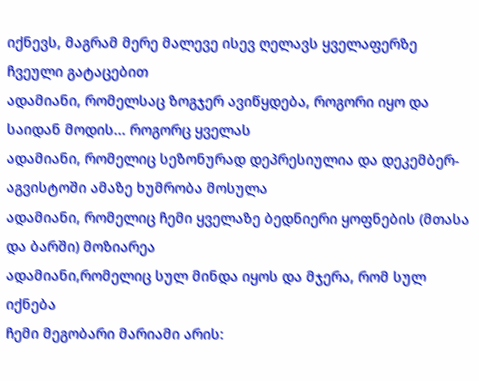იქნევს, მაგრამ მერე მალევე ისევ ღელავს ყველაფერზე ჩვეული გატაცებით
ადამიანი, რომელსაც ზოგჯერ ავიწყდება, როგორი იყო და საიდან მოდის... როგორც ყველას
ადამიანი, რომელიც სეზონურად დეპრესიულია და დეკემბერ-აგვისტოში ამაზე ხუმრობა მოსულა
ადამიანი, რომელიც ჩემი ყველაზე ბედნიერი ყოფნების (მთასა და ბარში) მოზიარეა
ადამიანი,რომელიც სულ მინდა იყოს და მჯერა, რომ სულ იქნება
ჩემი მეგობარი მარიამი არის: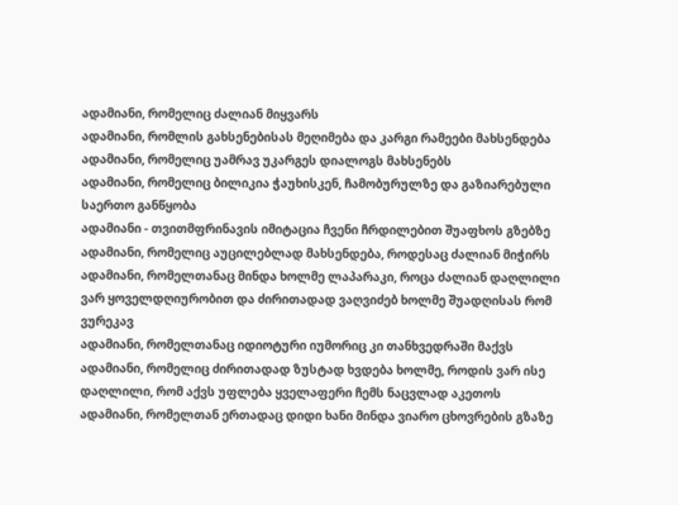ადამიანი, რომელიც ძალიან მიყვარს
ადამიანი, რომლის გახსენებისას მეღიმება და კარგი რამეები მახსენდება
ადამიანი, რომელიც უამრავ უკარგეს დიალოგს მახსენებს
ადამიანი, რომელიც ბილიკია ჭაუხისკენ, ჩამობურულზე და გაზიარებული საერთო განწყობა
ადამიანი - თვითმფრინავის იმიტაცია ჩვენი ჩრდილებით შუაფხოს გზებზე
ადამიანი, რომელიც აუცილებლად მახსენდება, როდესაც ძალიან მიჭირს
ადამიანი, რომელთანაც მინდა ხოლმე ლაპარაკი, როცა ძალიან დაღლილი ვარ ყოველდღიურობით და ძირითადად ვაღვიძებ ხოლმე შუადღისას რომ ვურეკავ
ადამიანი, რომელთანაც იდიოტური იუმორიც კი თანხვედრაში მაქვს
ადამიანი, რომელიც ძირითადად ზუსტად ხვდება ხოლმე, როდის ვარ ისე დაღლილი, რომ აქვს უფლება ყველაფერი ჩემს ნაცვლად აკეთოს
ადამიანი, რომელთან ერთადაც დიდი ხანი მინდა ვიარო ცხოვრების გზაზე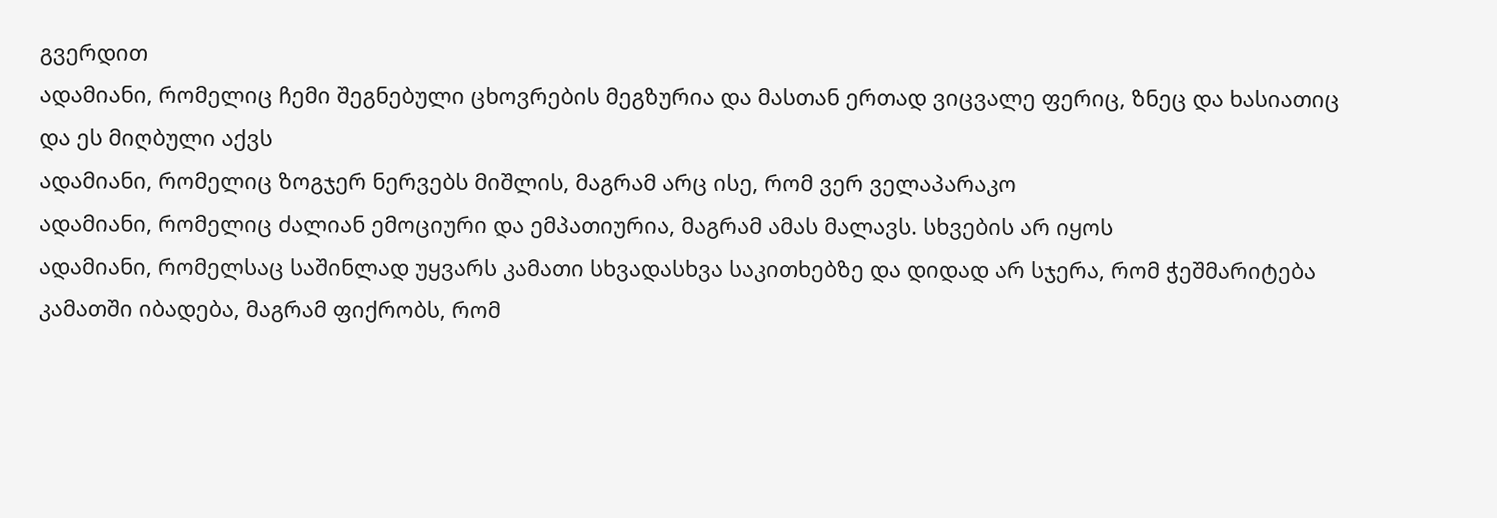გვერდით
ადამიანი, რომელიც ჩემი შეგნებული ცხოვრების მეგზურია და მასთან ერთად ვიცვალე ფერიც, ზნეც და ხასიათიც და ეს მიღბული აქვს
ადამიანი, რომელიც ზოგჯერ ნერვებს მიშლის, მაგრამ არც ისე, რომ ვერ ველაპარაკო
ადამიანი, რომელიც ძალიან ემოციური და ემპათიურია, მაგრამ ამას მალავს. სხვების არ იყოს
ადამიანი, რომელსაც საშინლად უყვარს კამათი სხვადასხვა საკითხებზე და დიდად არ სჯერა, რომ ჭეშმარიტება კამათში იბადება, მაგრამ ფიქრობს, რომ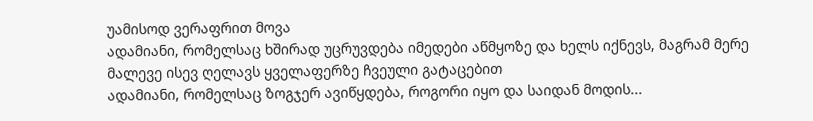უამისოდ ვერაფრით მოვა
ადამიანი, რომელსაც ხშირად უცრუვდება იმედები აწმყოზე და ხელს იქნევს, მაგრამ მერე მალევე ისევ ღელავს ყველაფერზე ჩვეული გატაცებით
ადამიანი, რომელსაც ზოგჯერ ავიწყდება, როგორი იყო და საიდან მოდის...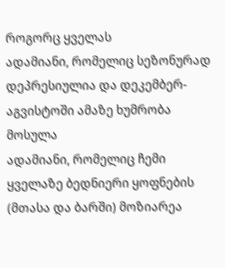როგორც ყველას
ადამიანი, რომელიც სეზონურად დეპრესიულია და დეკემბერ-აგვისტოში ამაზე ხუმრობა მოსულა
ადამიანი, რომელიც ჩემი ყველაზე ბედნიერი ყოფნების (მთასა და ბარში) მოზიარეა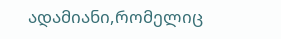ადამიანი,რომელიც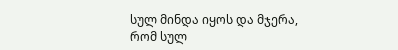სულ მინდა იყოს და მჯერა, რომ სულ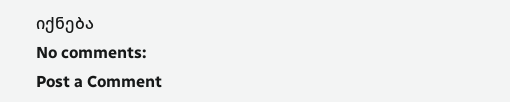იქნება
No comments:
Post a Comment